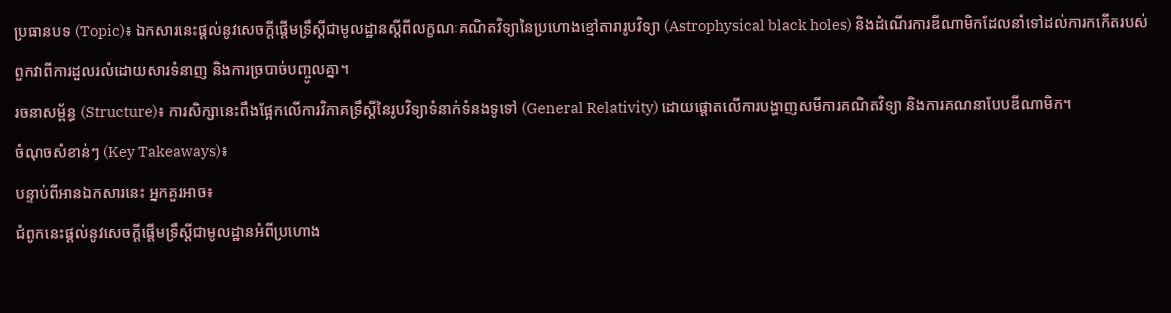ប្រធានបទ (Topic)៖ ឯកសារនេះផ្តល់នូវសេចក្តីផ្តើមទ្រឹស្តីជាមូលដ្ឋានស្តីពីលក្ខណៈគណិតវិទ្យានៃប្រហោងខ្មៅតារារូបវិទ្យា (Astrophysical black holes) និងដំណើរការឌីណាមិកដែលនាំទៅដល់ការកកើតរបស់ពួកវាពីការដួលរលំដោយសារទំនាញ និងការច្របាច់បញ្ចូលគ្នា។
រចនាសម្ព័ន្ធ (Structure)៖ ការសិក្សានេះពឹងផ្អែកលើការវិភាគទ្រឹស្តីនៃរូបវិទ្យាទំនាក់ទំនងទូទៅ (General Relativity) ដោយផ្តោតលើការបង្ហាញសមីការគណិតវិទ្យា និងការគណនាបែបឌីណាមិក។
ចំណុចសំខាន់ៗ (Key Takeaways)៖
បន្ទាប់ពីអានឯកសារនេះ អ្នកគួរអាច៖
ជំពូកនេះផ្តល់នូវសេចក្តីផ្តើមទ្រឹស្តីជាមូលដ្ឋានអំពីប្រហោង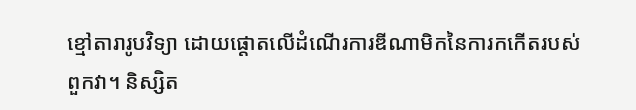ខ្មៅតារារូបវិទ្យា ដោយផ្តោតលើដំណើរការឌីណាមិកនៃការកកើតរបស់ពួកវា។ និស្សិត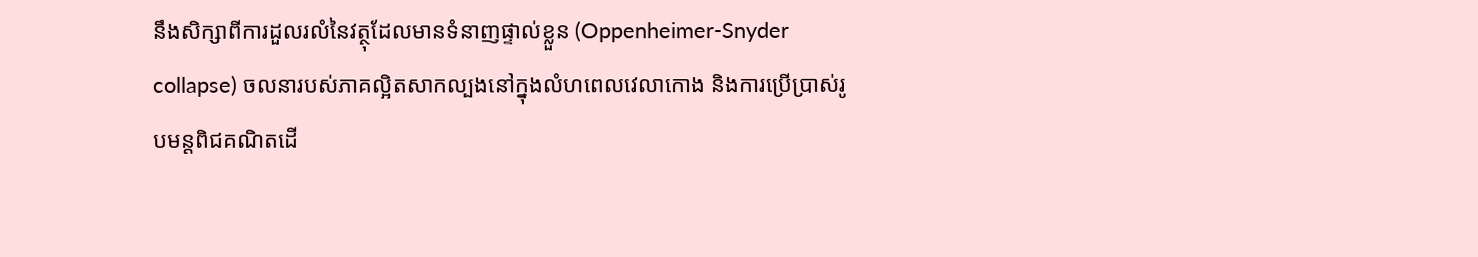នឹងសិក្សាពីការដួលរលំនៃវត្ថុដែលមានទំនាញផ្ទាល់ខ្លួន (Oppenheimer-Snyder collapse) ចលនារបស់ភាគល្អិតសាកល្បងនៅក្នុងលំហពេលវេលាកោង និងការប្រើប្រាស់រូបមន្តពិជគណិតដើ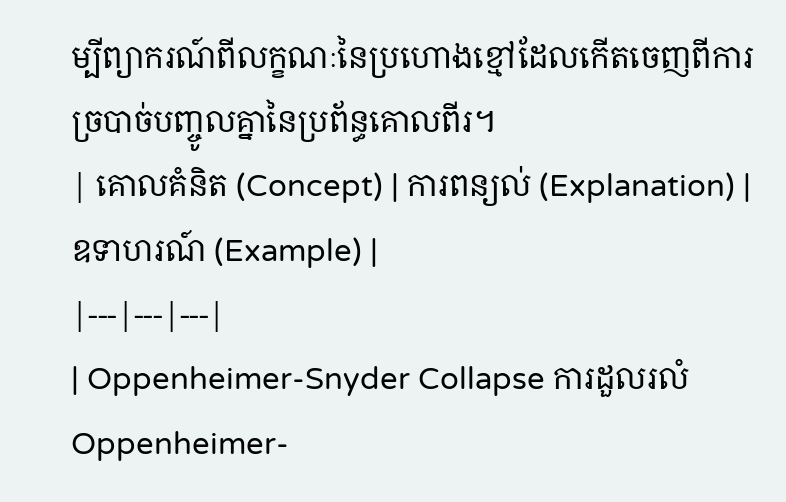ម្បីព្យាករណ៍ពីលក្ខណៈនៃប្រហោងខ្មៅដែលកើតចេញពីការច្របាច់បញ្ចូលគ្នានៃប្រព័ន្ធគោលពីរ។
| គោលគំនិត (Concept) | ការពន្យល់ (Explanation) | ឧទាហរណ៍ (Example) |
|---|---|---|
| Oppenheimer-Snyder Collapse ការដួលរលំ Oppenheimer-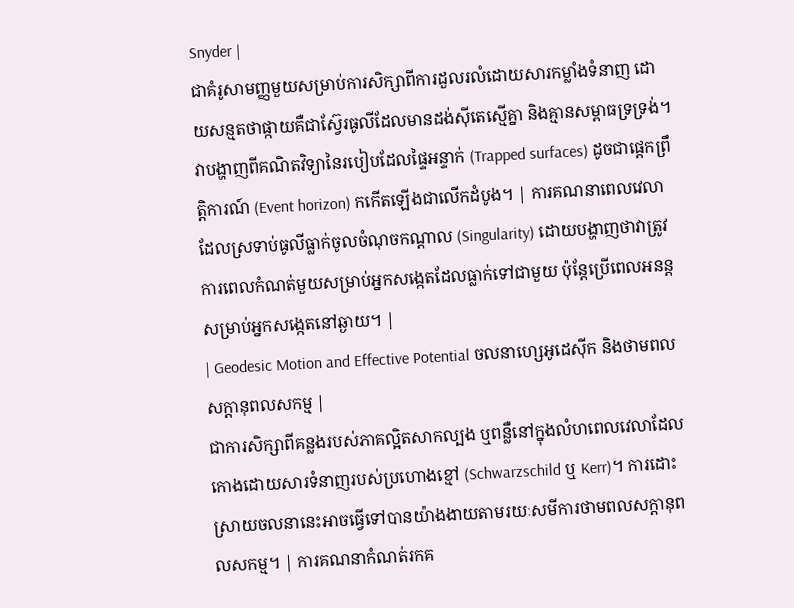Snyder |
ជាគំរូសាមញ្ញមួយសម្រាប់ការសិក្សាពីការដួលរលំដោយសារកម្លាំងទំនាញ ដោយសន្មតថាផ្កាយគឺជាស្វ៊ែរធូលីដែលមានដង់ស៊ីតេស្មើគ្នា និងគ្មានសម្ពាធទ្រទ្រង់។ វាបង្ហាញពីគណិតវិទ្យានៃរបៀបដែលផ្ទៃអន្ទាក់ (Trapped surfaces) ដូចជាផ្តេកព្រឹត្តិការណ៍ (Event horizon) កកើតឡើងជាលើកដំបូង។ | ការគណនាពេលវេលាដែលស្រទាប់ធូលីធ្លាក់ចូលចំណុចកណ្តាល (Singularity) ដោយបង្ហាញថាវាត្រូវការពេលកំណត់មួយសម្រាប់អ្នកសង្កេតដែលធ្លាក់ទៅជាមួយ ប៉ុន្តែប្រើពេលអនន្តសម្រាប់អ្នកសង្កេតនៅឆ្ងាយ។ |
| Geodesic Motion and Effective Potential ចលនាហ្សេអូដេស៊ីក និងថាមពលសក្តានុពលសកម្ម |
ជាការសិក្សាពីគន្លងរបស់ភាគល្អិតសាកល្បង ឬពន្លឺនៅក្នុងលំហពេលវេលាដែលកោងដោយសារទំនាញរបស់ប្រហោងខ្មៅ (Schwarzschild ឬ Kerr)។ ការដោះស្រាយចលនានេះអាចធ្វើទៅបានយ៉ាងងាយតាមរយៈសមីការថាមពលសក្តានុពលសកម្ម។ | ការគណនាកំណត់រកគ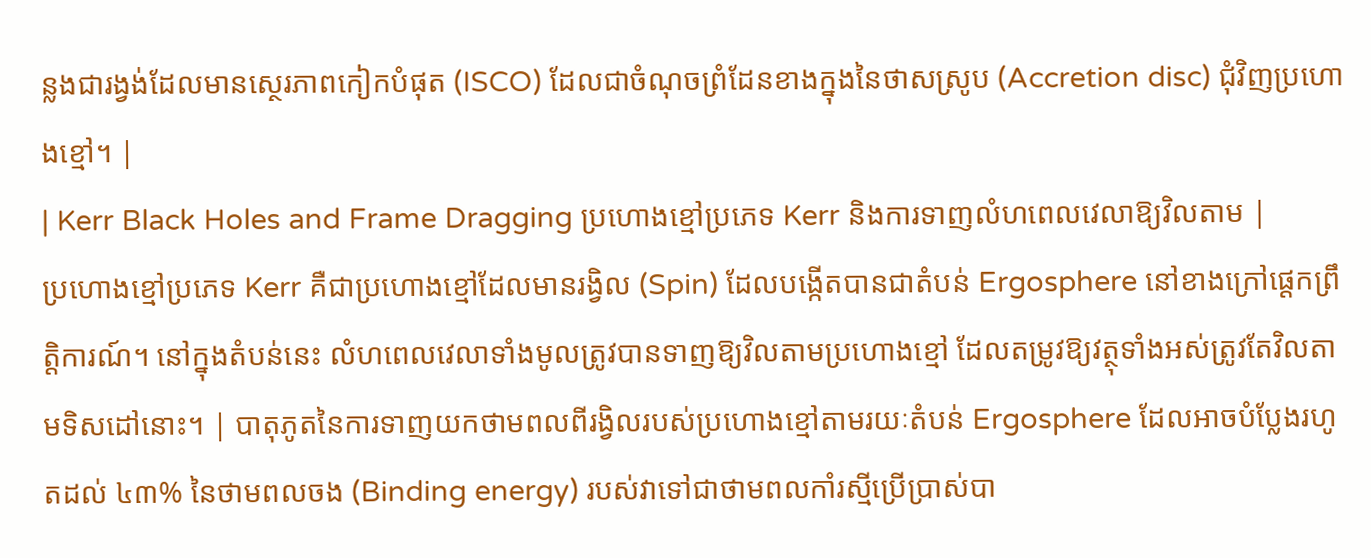ន្លងជារង្វង់ដែលមានស្ថេរភាពកៀកបំផុត (ISCO) ដែលជាចំណុចព្រំដែនខាងក្នុងនៃថាសស្រូប (Accretion disc) ជុំវិញប្រហោងខ្មៅ។ |
| Kerr Black Holes and Frame Dragging ប្រហោងខ្មៅប្រភេទ Kerr និងការទាញលំហពេលវេលាឱ្យវិលតាម |
ប្រហោងខ្មៅប្រភេទ Kerr គឺជាប្រហោងខ្មៅដែលមានរង្វិល (Spin) ដែលបង្កើតបានជាតំបន់ Ergosphere នៅខាងក្រៅផ្តេកព្រឹត្តិការណ៍។ នៅក្នុងតំបន់នេះ លំហពេលវេលាទាំងមូលត្រូវបានទាញឱ្យវិលតាមប្រហោងខ្មៅ ដែលតម្រូវឱ្យវត្ថុទាំងអស់ត្រូវតែវិលតាមទិសដៅនោះ។ | បាតុភូតនៃការទាញយកថាមពលពីរង្វិលរបស់ប្រហោងខ្មៅតាមរយៈតំបន់ Ergosphere ដែលអាចបំប្លែងរហូតដល់ ៤៣% នៃថាមពលចង (Binding energy) របស់វាទៅជាថាមពលកាំរស្មីប្រើប្រាស់បា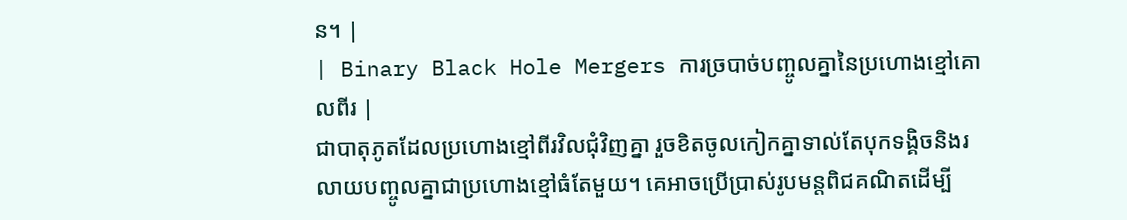ន។ |
| Binary Black Hole Mergers ការច្របាច់បញ្ចូលគ្នានៃប្រហោងខ្មៅគោលពីរ |
ជាបាតុភូតដែលប្រហោងខ្មៅពីរវិលជុំវិញគ្នា រួចខិតចូលកៀកគ្នាទាល់តែបុកទង្គិចនិងរលាយបញ្ចូលគ្នាជាប្រហោងខ្មៅធំតែមួយ។ គេអាចប្រើប្រាស់រូបមន្តពិជគណិតដើម្បី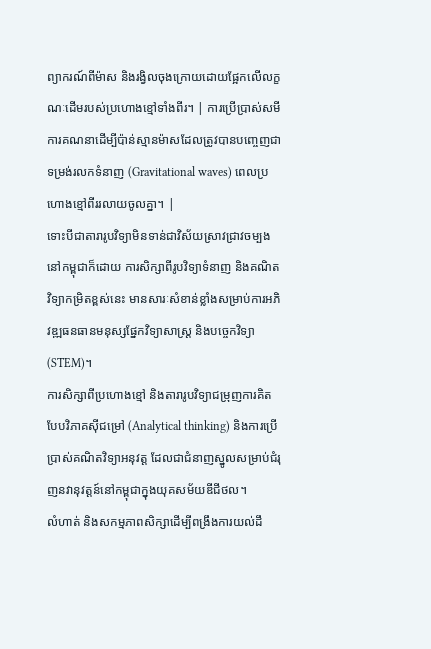ព្យាករណ៍ពីម៉ាស និងរង្វិលចុងក្រោយដោយផ្អែកលើលក្ខណៈដើមរបស់ប្រហោងខ្មៅទាំងពីរ។ | ការប្រើប្រាស់សមីការគណនាដើម្បីប៉ាន់ស្មានម៉ាសដែលត្រូវបានបញ្ចេញជាទម្រង់រលកទំនាញ (Gravitational waves) ពេលប្រហោងខ្មៅពីររលាយចូលគ្នា។ |
ទោះបីជាតារារូបវិទ្យាមិនទាន់ជាវិស័យស្រាវជ្រាវចម្បងនៅកម្ពុជាក៏ដោយ ការសិក្សាពីរូបវិទ្យាទំនាញ និងគណិតវិទ្យាកម្រិតខ្ពស់នេះ មានសារៈសំខាន់ខ្លាំងសម្រាប់ការអភិវឌ្ឍធនធានមនុស្សផ្នែកវិទ្យាសាស្ត្រ និងបច្ចេកវិទ្យា (STEM)។
ការសិក្សាពីប្រហោងខ្មៅ និងតារារូបវិទ្យាជម្រុញការគិតបែបវិភាគស៊ីជម្រៅ (Analytical thinking) និងការប្រើប្រាស់គណិតវិទ្យាអនុវត្ត ដែលជាជំនាញស្នូលសម្រាប់ជំរុញនវានុវត្តន៍នៅកម្ពុជាក្នុងយុគសម័យឌីជីថល។
លំហាត់ និងសកម្មភាពសិក្សាដើម្បីពង្រឹងការយល់ដឹ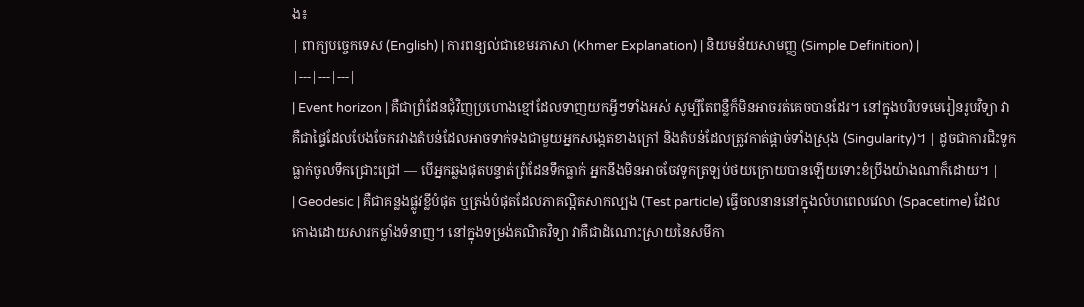ង៖
| ពាក្យបច្ចេកទេស (English) | ការពន្យល់ជាខេមរភាសា (Khmer Explanation) | និយមន័យសាមញ្ញ (Simple Definition) |
|---|---|---|
| Event horizon | គឺជាព្រំដែនជុំវិញប្រហោងខ្មៅដែលទាញយកអ្វីៗទាំងអស់ សូម្បីតែពន្លឺក៏មិនអាចរត់គេចបានដែរ។ នៅក្នុងបរិបទមេរៀនរូបវិទ្យា វាគឺជាផ្ទៃដែលបែងចែករវាងតំបន់ដែលអាចទាក់ទងជាមួយអ្នកសង្កេតខាងក្រៅ និងតំបន់ដែលត្រូវកាត់ផ្តាច់ទាំងស្រុង (Singularity)។ | ដូចជាការជិះទូកធ្លាក់ចូលទឹកជ្រោះជ្រៅ — បើអ្នកឆ្លងផុតបន្ទាត់ព្រំដែនទឹកធ្លាក់ អ្នកនឹងមិនអាចចែវទូកត្រឡប់ថយក្រោយបានឡើយទោះខំប្រឹងយ៉ាងណាក៏ដោយ។ |
| Geodesic | គឺជាគន្លងផ្លូវខ្លីបំផុត ឬត្រង់បំផុតដែលភាគល្អិតសាកល្បង (Test particle) ធ្វើចលនាននៅក្នុងលំហពេលវេលា (Spacetime) ដែលកោងដោយសារកម្លាំងទំនាញ។ នៅក្នុងទម្រង់គណិតវិទ្យា វាគឺជាដំណោះស្រាយនៃសមីកា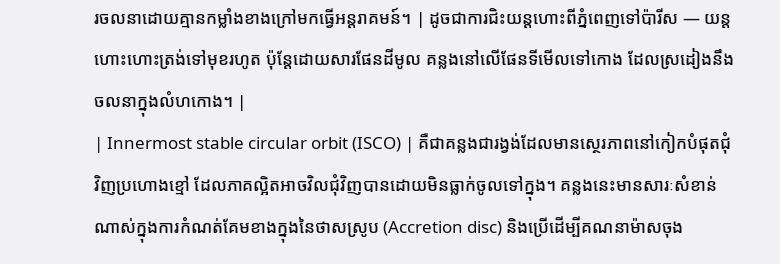រចលនាដោយគ្មានកម្លាំងខាងក្រៅមកធ្វើអន្តរាគមន៍។ | ដូចជាការជិះយន្តហោះពីភ្នំពេញទៅប៉ារីស — យន្តហោះហោះត្រង់ទៅមុខរហូត ប៉ុន្តែដោយសារផែនដីមូល គន្លងនៅលើផែនទីមើលទៅកោង ដែលស្រដៀងនឹងចលនាក្នុងលំហកោង។ |
| Innermost stable circular orbit (ISCO) | គឺជាគន្លងជារង្វង់ដែលមានស្ថេរភាពនៅកៀកបំផុតជុំវិញប្រហោងខ្មៅ ដែលភាគល្អិតអាចវិលជុំវិញបានដោយមិនធ្លាក់ចូលទៅក្នុង។ គន្លងនេះមានសារៈសំខាន់ណាស់ក្នុងការកំណត់គែមខាងក្នុងនៃថាសស្រូប (Accretion disc) និងប្រើដើម្បីគណនាម៉ាសចុង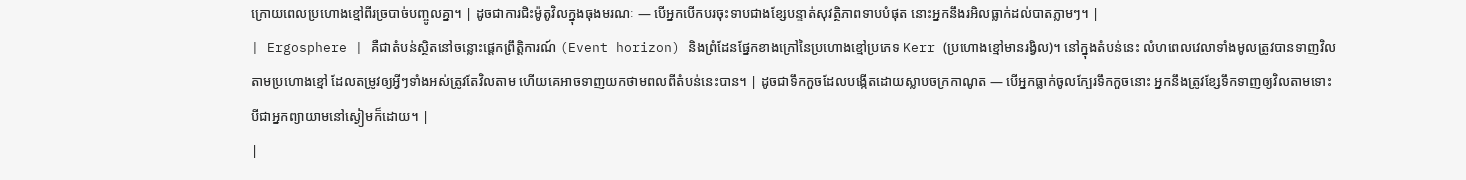ក្រោយពេលប្រហោងខ្មៅពីរច្របាច់បញ្ចូលគ្នា។ | ដូចជាការជិះម៉ូតូវិលក្នុងធុងមរណៈ — បើអ្នកបើកបរចុះទាបជាងខ្សែបន្ទាត់សុវត្ថិភាពទាបបំផុត នោះអ្នកនឹងរអិលធ្លាក់ដល់បាតភ្លាមៗ។ |
| Ergosphere | គឺជាតំបន់ស្ថិតនៅចន្លោះផ្តេកព្រឹត្តិការណ៍ (Event horizon) និងព្រំដែនផ្នែកខាងក្រៅនៃប្រហោងខ្មៅប្រភេទ Kerr (ប្រហោងខ្មៅមានរង្វិល)។ នៅក្នុងតំបន់នេះ លំហពេលវេលាទាំងមូលត្រូវបានទាញវិលតាមប្រហោងខ្មៅ ដែលតម្រូវឲ្យអ្វីៗទាំងអស់ត្រូវតែវិលតាម ហើយគេអាចទាញយកថាមពលពីតំបន់នេះបាន។ | ដូចជាទឹកកួចដែលបង្កើតដោយស្លាបចក្រកាណូត — បើអ្នកធ្លាក់ចូលក្បែរទឹកកួចនោះ អ្នកនឹងត្រូវខ្សែទឹកទាញឲ្យវិលតាមទោះបីជាអ្នកព្យាយាមនៅស្ងៀមក៏ដោយ។ |
|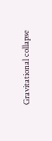Gravitational collapse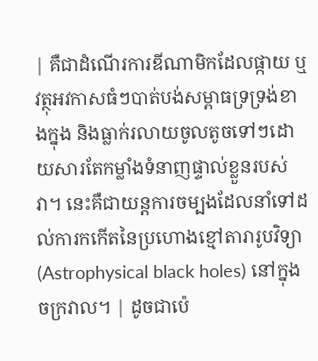| គឺជាដំណើរការឌីណាមិកដែលផ្កាយ ឬវត្ថុអវកាសធំៗបាត់បង់សម្ពាធទ្រទ្រង់ខាងក្នុង និងធ្លាក់រលាយចូលតូចទៅៗដោយសារតែកម្លាំងទំនាញផ្ទាល់ខ្លួនរបស់វា។ នេះគឺជាយន្តការចម្បងដែលនាំទៅដល់ការកកើតនៃប្រហោងខ្មៅតារារូបវិទ្យា (Astrophysical black holes) នៅក្នុងចក្រវាល។ | ដូចជាប៉េ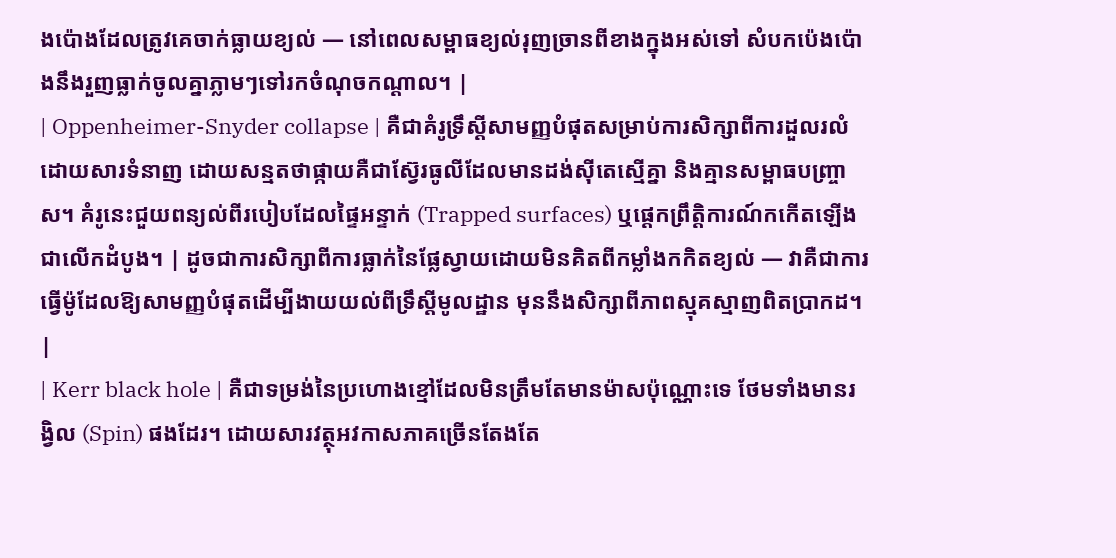ងប៉ោងដែលត្រូវគេចាក់ធ្លាយខ្យល់ — នៅពេលសម្ពាធខ្យល់រុញច្រានពីខាងក្នុងអស់ទៅ សំបកប៉េងប៉ោងនឹងរួញធ្លាក់ចូលគ្នាភ្លាមៗទៅរកចំណុចកណ្តាល។ |
| Oppenheimer-Snyder collapse | គឺជាគំរូទ្រឹស្តីសាមញ្ញបំផុតសម្រាប់ការសិក្សាពីការដួលរលំដោយសារទំនាញ ដោយសន្មតថាផ្កាយគឺជាស្វ៊ែរធូលីដែលមានដង់ស៊ីតេស្មើគ្នា និងគ្មានសម្ពាធបញ្ច្រាស។ គំរូនេះជួយពន្យល់ពីរបៀបដែលផ្ទៃអន្ទាក់ (Trapped surfaces) ឬផ្តេកព្រឹត្តិការណ៍កកើតឡើងជាលើកដំបូង។ | ដូចជាការសិក្សាពីការធ្លាក់នៃផ្លែស្វាយដោយមិនគិតពីកម្លាំងកកិតខ្យល់ — វាគឺជាការធ្វើម៉ូដែលឱ្យសាមញ្ញបំផុតដើម្បីងាយយល់ពីទ្រឹស្តីមូលដ្ឋាន មុននឹងសិក្សាពីភាពស្មុគស្មាញពិតប្រាកដ។ |
| Kerr black hole | គឺជាទម្រង់នៃប្រហោងខ្មៅដែលមិនត្រឹមតែមានម៉ាសប៉ុណ្ណោះទេ ថែមទាំងមានរង្វិល (Spin) ផងដែរ។ ដោយសារវត្ថុអវកាសភាគច្រើនតែងតែ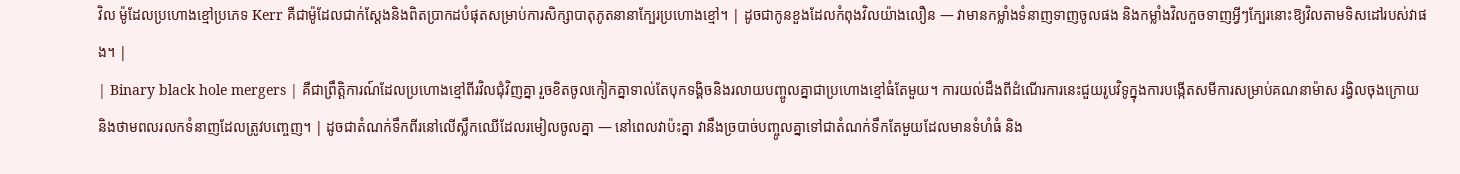វិល ម៉ូដែលប្រហោងខ្មៅប្រភេទ Kerr គឺជាម៉ូដែលជាក់ស្តែងនិងពិតប្រាកដបំផុតសម្រាប់ការសិក្សាបាតុភូតនានាក្បែរប្រហោងខ្មៅ។ | ដូចជាកូនខួងដែលកំពុងវិលយ៉ាងលឿន — វាមានកម្លាំងទំនាញទាញចូលផង និងកម្លាំងវិលកួចទាញអ្វីៗក្បែរនោះឱ្យវិលតាមទិសដៅរបស់វាផង។ |
| Binary black hole mergers | គឺជាព្រឹត្តិការណ៍ដែលប្រហោងខ្មៅពីរវិលជុំវិញគ្នា រួចខិតចូលកៀកគ្នាទាល់តែបុកទង្គិចនិងរលាយបញ្ចូលគ្នាជាប្រហោងខ្មៅធំតែមួយ។ ការយល់ដឹងពីដំណើរការនេះជួយរូបវិទូក្នុងការបង្កើតសមីការសម្រាប់គណនាម៉ាស រង្វិលចុងក្រោយ និងថាមពលរលកទំនាញដែលត្រូវបញ្ចេញ។ | ដូចជាតំណក់ទឹកពីរនៅលើស្លឹកឈើដែលរមៀលចូលគ្នា — នៅពេលវាប៉ះគ្នា វានឹងច្របាច់បញ្ចូលគ្នាទៅជាតំណក់ទឹកតែមួយដែលមានទំហំធំ និង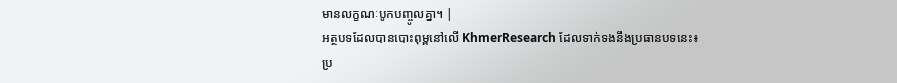មានលក្ខណៈបូកបញ្ចូលគ្នា។ |
អត្ថបទដែលបានបោះពុម្ពនៅលើ KhmerResearch ដែលទាក់ទងនឹងប្រធានបទនេះ៖
ប្រ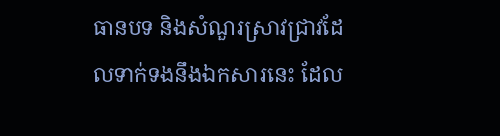ធានបទ និងសំណួរស្រាវជ្រាវដែលទាក់ទងនឹងឯកសារនេះ ដែល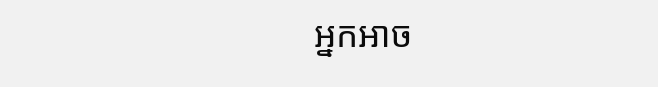អ្នកអាច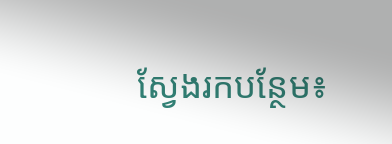ស្វែងរកបន្ថែម៖